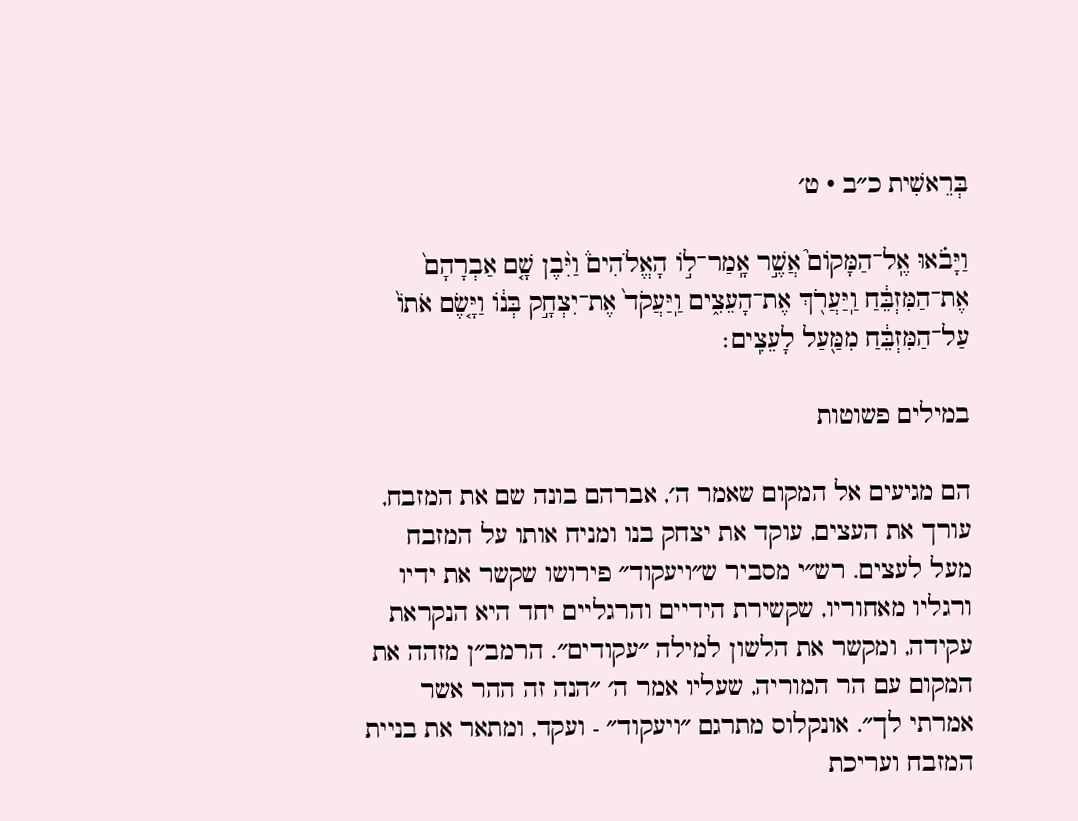בְּרֵאשִׁית כ״ב · ט׳

וַיָּבֹ֗אוּ אֶֽל־הַמָּקוֹם֮ אֲשֶׁ֣ר אָֽמַר־ל֣וֹ הָאֱלֹהִים֒ וַיִּ֨בֶן שָׁ֤ם אַבְרָהָם֙ אֶת־הַמִּזְבֵּ֔חַ וַֽיַּעֲרֹ֖ךְ אֶת־הָעֵצִ֑ים וַֽיַּעֲקֹד֙ אֶת־יִצְחָ֣ק בְּנ֔וֹ וַיָּ֤שֶׂם אֹתוֹ֙ עַל־הַמִּזְבֵּ֔חַ מִמַּ֖עַל לָעֵצִֽים׃

במילים פשוטות

הם מגיעים אל המקום שאמר ה׳, אברהם בונה שם את המזבח, עורך את העצים, עוקד את יצחק בנו ומניח אותו על המזבח מעל לעצים. רש״י מסביר ש״ויעקוד״ פירושו שקשר את ידיו ורגליו מאחוריו, שקשירת הידיים והרגליים יחד היא הנקראת עקידה, ומקשר את הלשון למילה ״עקודים״. הרמב״ן מזהה את המקום עם הר המוריה, שעליו אמר ה׳ ״הנה זה ההר אשר אמרתי לך״. אונקלוס מתרגם ״ויעקוד״ - ועקד, ומתאר את בניית המזבח ועריכת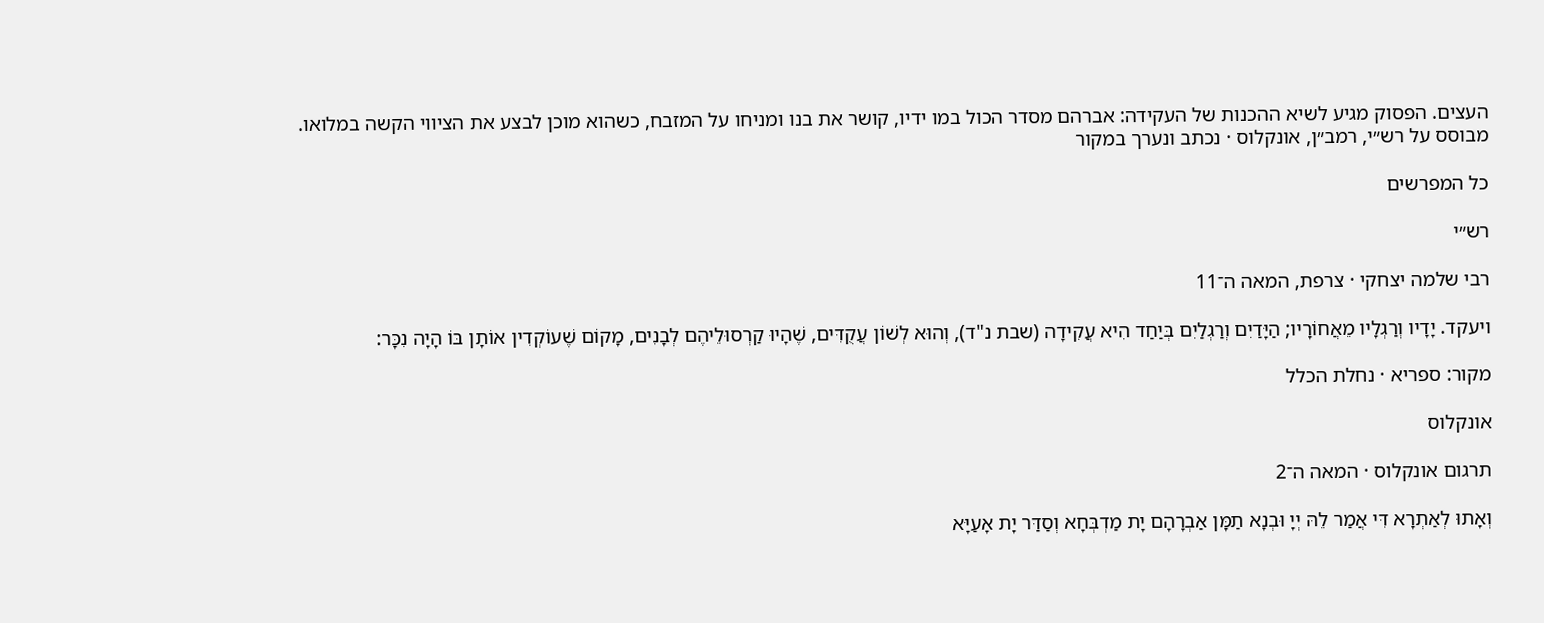העצים. הפסוק מגיע לשיא ההכנות של העקידה: אברהם מסדר הכול במו ידיו, קושר את בנו ומניחו על המזבח, כשהוא מוכן לבצע את הציווי הקשה במלואו.
מבוסס על רש״י, רמב״ן, אונקלוס · נכתב ונערך במקור

כל המפרשים

רש״י

רבי שלמה יצחקי · צרפת, המאה ה־11

ויעקד. יָדָיו וְרַגְלָיו מֵאֲחוֹרָיו; הַיָּדַיִם וְרַגְלַיִם בְּיַחַד הִיא עֲקִידָה (שבת נ"ד), וְהוּא לְשׁוֹן עֲקֻדִּים, שֶׁהָיוּ קַרְסוּלֵיהֶם לְבָנִים, מָקוֹם שֶׁעוֹקְדִין אוֹתָן בּוֹ הָיָה נִכָּר:

מקור: ספריא · נחלת הכלל

אונקלוס

תרגום אונקלוס · המאה ה־2

וְאָתוּ לְאַתְרָא דִּי אֲמַר לֵהּ יְיָ וּבְנָא תַמָּן אַבְרָהָם יָת מַדְבְּחָא וְסַדַּר יָת אָעַיָּא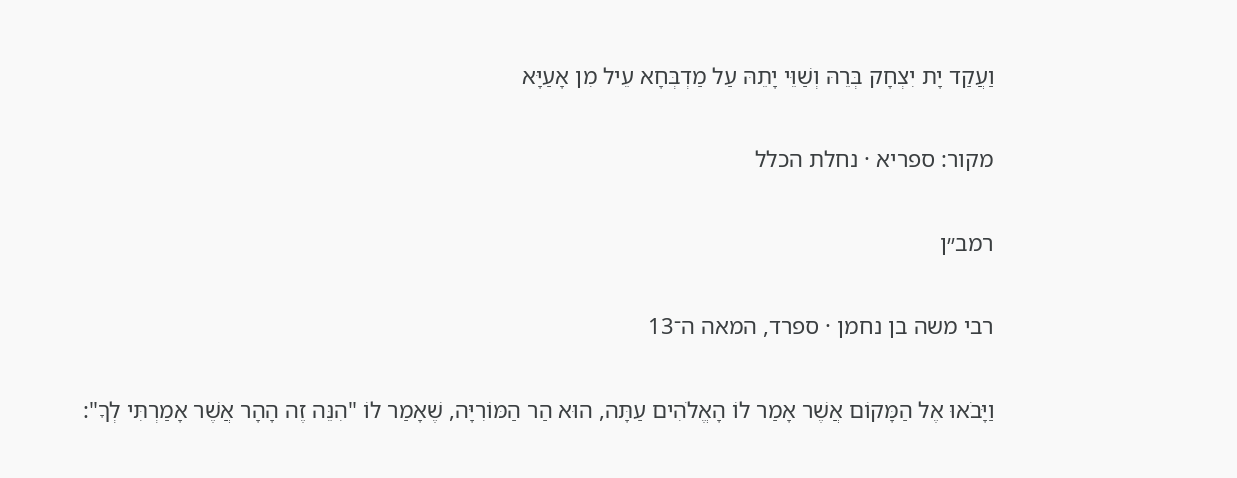וַעֲקַד יָת יִצְחָק בְּרֵהּ וְשַׁוֵּי יָתֵהּ עַל מַדְבְּחָא עֵיל מִן אָעַיָּא

מקור: ספריא · נחלת הכלל

רמב״ן

רבי משה בן נחמן · ספרד, המאה ה־13

וַיָּבֹאוּ אֶל הַמָּקוֹם אֲשֶׁר אָמַר לוֹ הָאֱלֹהִים עַתָּה, הוּא הַר הַמּוֹרִיָּה, שֶׁאָמַר לוֹ "הִנֵּה זֶה הָהָר אֲשֶׁר אָמַרְתִּי לְךָ":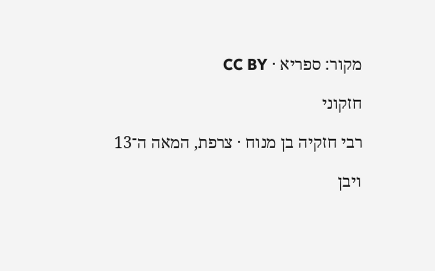מקור: ספריא · CC BY

חזקוני

רבי חזקיה בן מנוח · צרפת, המאה ה־13

ויבן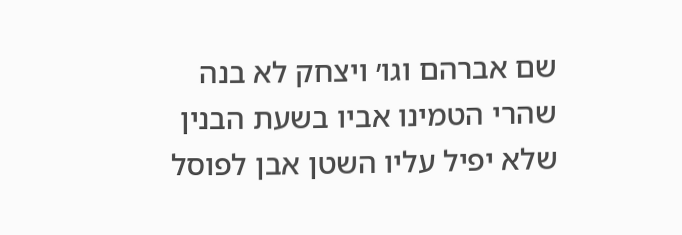שם אברהם וגו׳ ויצחק לא בנה שהרי הטמינו אביו בשעת הבנין שלא יפיל עליו השטן אבן לפוסל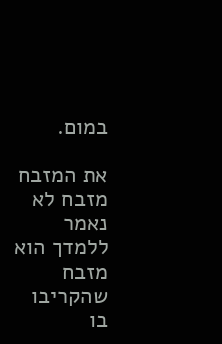במום.

את המזבח מזבח לא נאמר ללמדך הוא מזבח שהקריבו בו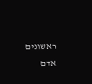ראשונים אדם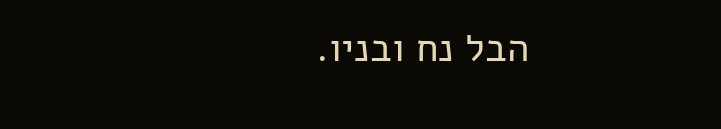הבל נח ובניו.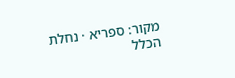מקור: ספריא · נחלת הכלל